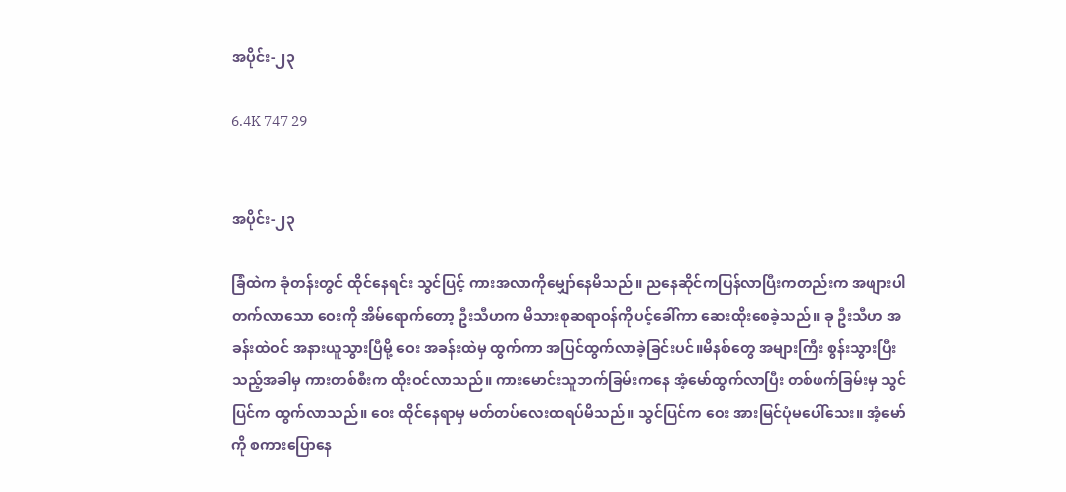အပိုင်း-၂၃

6.4K 747 29


အပိုင်း-၂၃

ခြံထဲက ခုံတန်းတွင် ထိုင်နေရင်း သွင်ပြင့် ကားအလာကိုမျှော်နေမိသည်။ ညနေဆိုင်ကပြန်လာပြီးကတည်းက အဖျားပါတက်လာသော ဝေးကို အိမ်ရောက်တော့ ဦးသီဟက မိသားစုဆရာဝန်ကိုပင့်ခေါ်ကာ ဆေးထိုးစေခဲ့သည်။ ခု ဦးသီဟ အခန်းထဲဝင် အနားယူသွားပြီမို့ ဝေး အခန်းထဲမှ ထွက်ကာ အပြင်ထွက်လာခဲ့ခြင်းပင်။မိနစ်တွေ အများကြီး စွန်းသွားပြီးသည့်အခါမှ ကားတစ်စီးက ထိုးဝင်လာသည်။ ကားမောင်းသူဘက်ခြမ်းကနေ အံ့မော်ထွက်လာပြီး တစ်ဖက်ခြမ်းမှ သွင်ပြင်က ထွက်လာသည်။ ဝေး ထိုင်နေရာမှ မတ်တပ်လေးထရပ်မိသည်။ သွင်ပြင်က ဝေး အားမြင်ပုံမပေါ်သေး။ အံ့မော်ကို စကားပြောနေ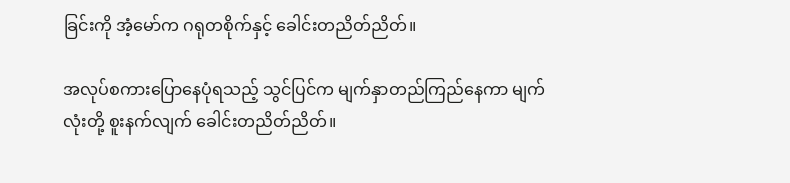ခြင်းကို အံ့မော်က ဂရုတစိုက်နှင့် ခေါင်းတညိတ်ညိတ်။

အလုပ်စကားပြောနေပုံရသည့် သွင်ပြင်က မျက်နှာတည်ကြည်နေကာ မျက်လုံးတို့ စူးနက်လျက် ခေါင်းတညိတ်ညိတ်။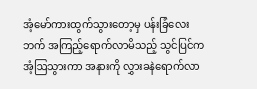အံ့မော်ကားထွက်သွားတော့မှ ပန်းခြံလေးဘက် အကြည့်ရောက်လာမိသည့် သွင်ပြင်က အံ့ဩသွားကာ အနားကို လွှားခနဲရောက်လာ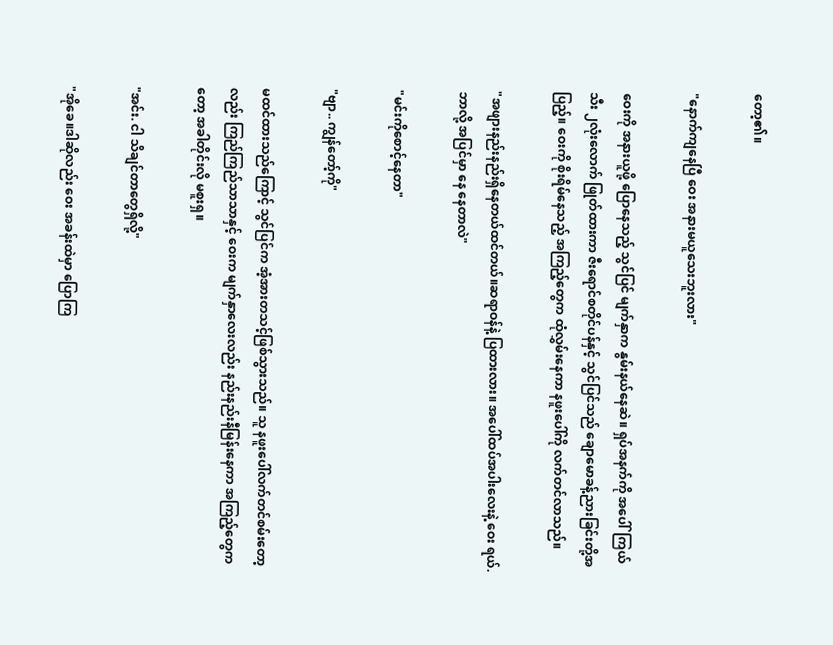တော့၏။

"နောက်ကျနေပြီ ဝေး အနားမယူသေးဘူးလား"

ဝေးကို အနားယူဖို့ ပြောနေသည့် သွင်ပြင် မျက်နှာက နွမ်းနယ်နေဆဲ။ ရှပ်အနက်ကို အပေါ်ကြယ်သီး ၂လုံးလောက် ဖြုတ်ထားကာ ဇီးရောင်စတိုင်ပန်နှင့် သွင်ပြင်သည် ချောမောခန့်ညားခြင်းတို့အပြည့်။ ဝေးကို စိုးရိမ်နေသည့် အကြည့်တွေက ထုံလွှမ်းနေကာ နဖူးပေါ်ကို လက်တင်လာသည်။

"အဖျားနည်းနည်းရှိနေတယ်ထင်တယ်။ဆရာဝန်နဲ့ ပြထားလား။ အပေါ်ထပ်အပါးလေးနဲ့ ဝေး ရယ်. ဘာလို့ အပြင်မှာ နေ နေတာလဲ"

"မင်းကိုစောင့်နေတာ"

"ဗျာ.. ကျွန်တော့်ကို"

မထင်ထားသည်ကြောင့် သွင်ပြင်က အံ့အားတသင့်ဖြစ်သွားသည်။ သူ နဖူးပေါ်လက်တင်စမ်းတော့လည်း ကြည်ကြည်သာသာနှင့် ဝေးက မျက်နှာလေးလည်း နည်းနည်းနီမြန်းနေကာ အကြည့်တွေကတော့ အခါတိုင်းလို မစူးရှ။

"အင်း. ငါ သိချင်တာတွေရှိလို့"

"အိုခေ။ဒါဆိုလည်း ဝေး အခန်းထဲမှာ ပြောကြ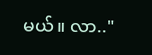မယ်။ လာ.."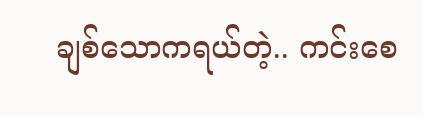ချစ်သောကရယ်တဲ့.. ကင်းစေ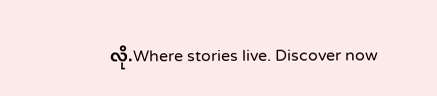လို.Where stories live. Discover now